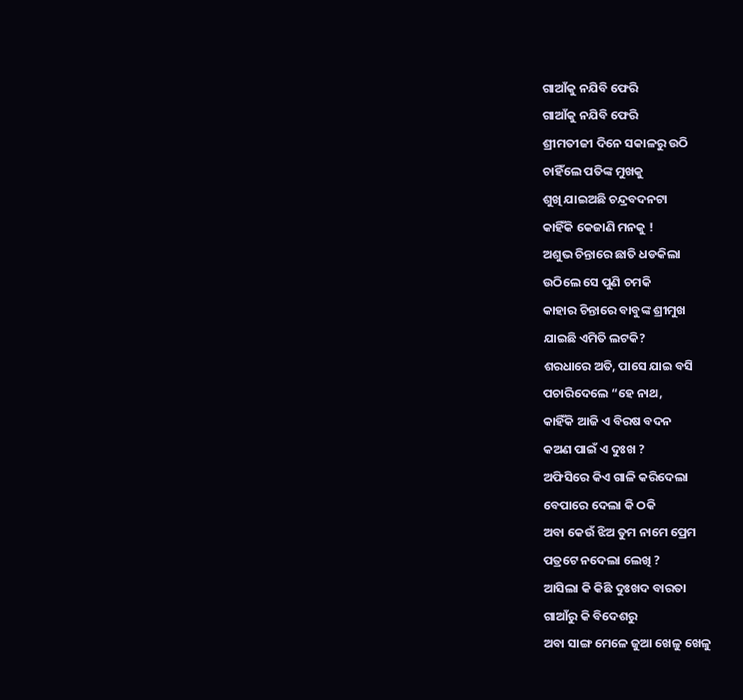ଗାଆଁକୁ ନଯିବି ଫେରି
ଗାଆଁକୁ ନଯିବି ଫେରି
ଶ୍ରୀମତୀଜୀ ଦିନେ ସକାଳରୁ ଉଠି
ଚାହିଁଲେ ପତିଙ୍କ ମୁଖକୁ
ଶୁଖି ଯାଇଅଛି ଚନ୍ଦ୍ରବଦନଟା
କାହିଁକି କେଜାଣି ମନକୁ !
ଅଶୁଭ ଚିନ୍ତାରେ ଛାତି ଧଡକିଲା
ଉଠିଲେ ସେ ପୁଣି ଚମକି
କାହାର ଚିନ୍ତାରେ ବାବୁଙ୍କ ଶ୍ରୀମୁଖ
ଯାଇଛି ଏମିତି ଲଟକି?
ଶରଧାରେ ଅତି, ପାସେ ଯାଇ ବସି
ପଚାରିଦେଲେ “ହେ ନାଥ,
କାହିଁକି ଆଜି ଏ ବିରଷ ବଦନ
କଅଣ ପାଇଁ ଏ ଦୁଃଖ ?
ଅଫିସିରେ କିଏ ଗାଳି କରିଦେଲା
ବେପାରେ ଦେଲା କି ଠକି
ଅବା କେଉଁ ଝିଅ ତୁମ ନାମେ ପ୍ରେମ
ପତ୍ରଟେ ନଦେଲା ଲେଖି ?
ଆସିଲା କି କିଛି ଦୁଃଖଦ ବାରତା
ଗାଆଁରୁ କି ବିଦେଶରୁ
ଅବା ସାଙ୍ଗ ମେଳେ ଜୁଆ ଖେଳୁ ଖେଳୁ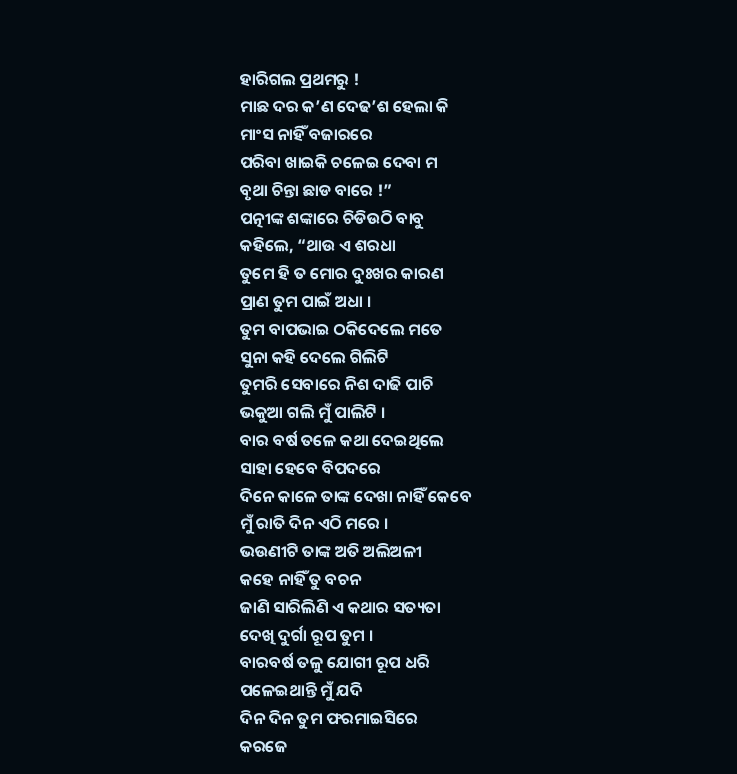ହାରିଗଲ ପ୍ରଥମରୁ !
ମାଛ ଦର କ’ଣ ଦେଢ’ଶ ହେଲା କି
ମାଂସ ନାହିଁ ବଜାରରେ
ପରିବା ଖାଇକି ଚଳେଇ ଦେବା ମ
ବୃଥା ଚିନ୍ତା ଛାଡ ବାରେ !”
ପତ୍ନୀଙ୍କ ଶଙ୍କାରେ ଚିଡିଉଠି ବାବୁ
କହିଲେ, “ଥାଉ ଏ ଶରଧା
ତୁମେ ହି ତ ମୋର ଦୁଃଖର କାରଣ
ପ୍ରାଣ ତୁମ ପାଇଁ ଅଧା ।
ତୁମ ବାପଭାଇ ଠକିଦେଲେ ମତେ
ସୁନା କହି ଦେଲେ ଗିଲିଟି
ତୁମରି ସେବାରେ ନିଶ ଦାଢି ପାଚି
ଭକୁଆ ଗଲି ମୁଁ ପାଲିଟି ।
ବାର ବର୍ଷ ତଳେ କଥା ଦେଇଥିଲେ
ସାହା ହେବେ ବିପଦରେ
ଦିନେ କାଳେ ତାଙ୍କ ଦେଖା ନାହିଁ କେବେ
ମୁଁ ରାତି ଦିନ ଏଠି ମରେ ।
ଭଉଣୀଟି ତାଙ୍କ ଅତି ଅଲିଅଳୀ
କହେ ନାହିଁ ତୁ ବଚନ
ଜାଣି ସାରିଲିଣି ଏ କଥାର ସତ୍ୟତା
ଦେଖି ଦୁର୍ଗା ରୂପ ତୁମ ।
ବାରବର୍ଷ ତଳୁ ଯୋଗୀ ରୂପ ଧରି
ପଳେଇଥାନ୍ତି ମୁଁ ଯଦି
ଦିନ ଦିନ ତୁମ ଫରମାଇସିରେ
କରଜେ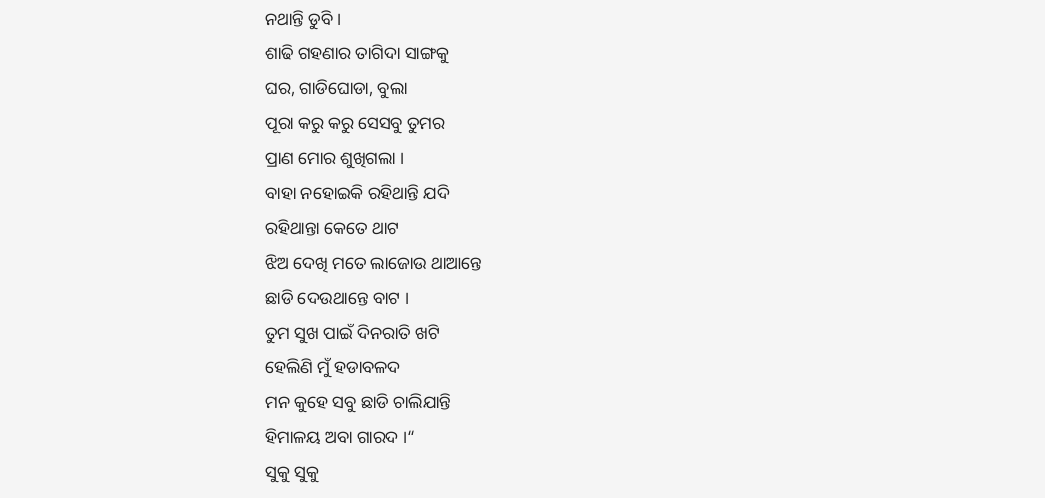ନଥାନ୍ତି ଡୁବି ।
ଶାଢି ଗହଣାର ତାଗିଦା ସାଙ୍ଗକୁ
ଘର, ଗାଡିଘୋଡା, ବୁଲା
ପୂରା କରୁ କରୁ ସେସବୁ ତୁମର
ପ୍ରାଣ ମୋର ଶୁଖିଗଲା ।
ବାହା ନହୋଇକି ରହିଥାନ୍ତି ଯଦି
ରହିଥାନ୍ତା କେତେ ଥାଟ
ଝିଅ ଦେଖି ମତେ ଲାଜୋଉ ଥାଆନ୍ତେ
ଛାଡି ଦେଉଥାନ୍ତେ ବାଟ ।
ତୁମ ସୁଖ ପାଇଁ ଦିନରାତି ଖଟି
ହେଲିଣି ମୁଁ ହଡାବଳଦ
ମନ କୁହେ ସବୁ ଛାଡି ଚାଲିଯାନ୍ତି
ହିମାଳୟ ଅବା ଗାରଦ ।“
ସୁକୁ ସୁକୁ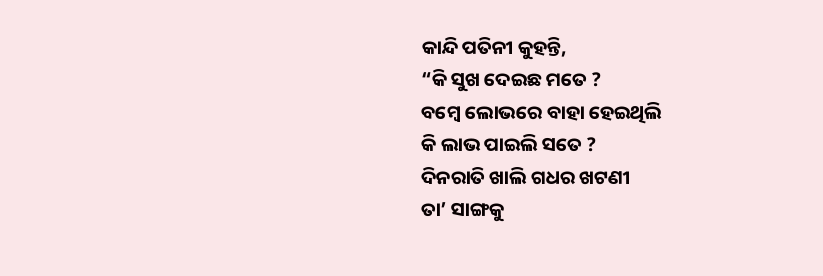କାନ୍ଦି ପତିନୀ କୁହନ୍ତି,
“କି ସୁଖ ଦେଇଛ ମତେ ?
ବମ୍ୱେ ଲୋଭରେ ବାହା ହେଇଥିଲି
କି ଲାଭ ପାଇଲି ସତେ ?
ଦିନରାତି ଖାଲି ଗଧର ଖଟଣୀ
ତା’ ସାଙ୍ଗକୁ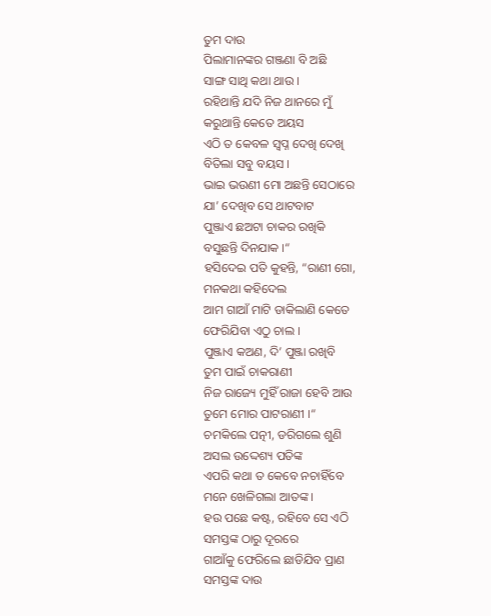ତୁମ ଦାଉ
ପିଲାମାନଙ୍କର ଗଞ୍ଜଣା ବି ଅଛି
ସାଙ୍ଗ ସାଥି କଥା ଥାଉ ।
ରହିଥାନ୍ତି ଯଦି ନିଜ ଥାନରେ ମୁଁ
କରୁଥାନ୍ତି କେତେ ଅୟସ
ଏଠି ତ କେବଳ ସ୍ୱପ୍ନ ଦେଖି ଦେଖି
ବିତିଲା ସବୁ ବୟସ ।
ଭାଇ ଭଉଣୀ ମୋ ଅଛନ୍ତି ସେଠାରେ
ଯା’ ଦେଖିବ ସେ ଥାଟବାଟ
ପୁଞ୍ଜାଏ ଛଅଟା ଚାକର ରଖିକି
ବସୁଛନ୍ତି ଦିନଯାକ ।“
ହସିଦେଇ ପତି କୁହନ୍ତି, “ରାଣୀ ଗୋ,
ମନକଥା କହିଦେଲ
ଆମ ଗାଆଁ ମାଟି ଡାକିଲାଣି କେତେ
ଫେରିଯିବା ଏଠୁ ଚାଲ ।
ପୁଞ୍ଜାଏ କଅଣ, ଦି’ ପୁଞ୍ଜା ରଖିବି
ତୁମ ପାଇଁ ଚାକରାଣୀ
ନିଜ ରାଜ୍ୟେ ମୁହିଁ ରାଜା ହେବି ଆଉ
ତୁମେ ମୋର ପାଟରାଣୀ ।“
ଚମକିଲେ ପତ୍ନୀ, ଡରିଗଲେ ଶୁଣି
ଅସଲ ଉଦ୍ଦେଶ୍ୟ ପତିଙ୍କ
ଏପରି କଥା ତ କେବେ ନଚାହିଁବେ
ମନେ ଖେଳିଗଲା ଆତଙ୍କ ।
ହଉ ପଛେ କଷ୍ଟ, ରହିବେ ସେ ଏଠି
ସମସ୍ତଙ୍କ ଠାରୁ ଦୂରରେ
ଗାଆଁକୁ ଫେରିଲେ ଛାଡିଯିବ ପ୍ରାଣ
ସମସ୍ତଙ୍କ ଦାଉ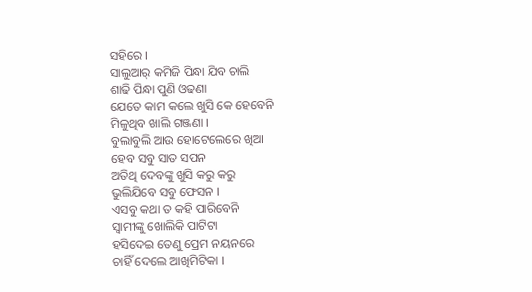ସହିରେ ।
ସାଲୁଆର୍ କମିଜି ପିନ୍ଧା ଯିବ ଚାଲି
ଶାଢି ପିନ୍ଧା ପୁଣି ଓଢଣା
ଯେତେ କାମ କଲେ ଖୁସି କେ ହେବେନି
ମିଳୁଥିବ ଖାଲି ଗଞ୍ଜଣା ।
ବୁଲାବୁଲି ଆଉ ହୋଟେଲେରେ ଖିଆ
ହେବ ସବୁ ସାତ ସପନ
ଅତିଥି ଦେବଙ୍କୁ ଖୁସି କରୁ କରୁ
ଭୁଲିଯିବେ ସବୁ ଫେସନ ।
ଏସବୁ କଥା ତ କହି ପାରିବେନି
ସ୍ୱାମୀଙ୍କୁ ଖୋଲିକି ପାଟିଟା
ହସିଦେଇ ତେଣୁ ପ୍ରେମ ନୟନରେ
ଚାହିଁ ଦେଲେ ଆଖିମିଟିକା ।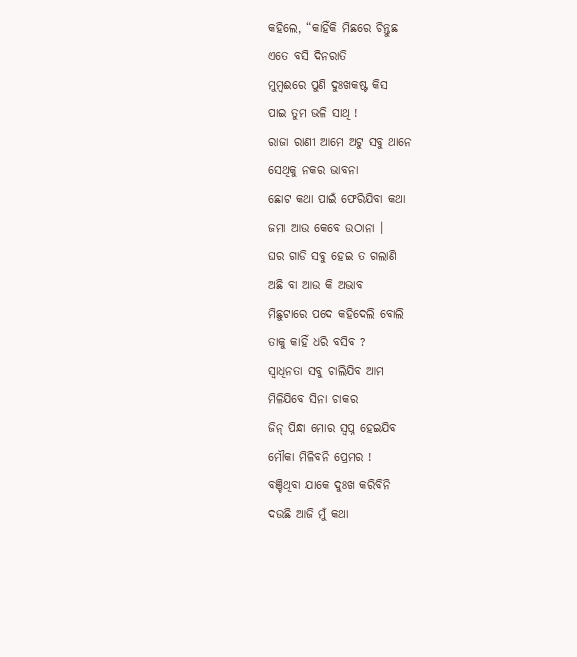କହିଲେ, “କାହିଁକି ମିଛରେ ଚିନ୍ତୁଛ
ଏତେ ବସି ଦିନରାତି
ମୁମ୍ବଈରେ ପୁଣି ଦୁଃଖକଷ୍ଟ କିସ
ପାଇ ତୁମ ଭଳି ସାଥି !
ରାଜା ରାଣୀ ଆମେ ଅଟୁ ସବୁ ଥାନେ
ସେଥିକୁ ନକର ଭାବନା
ଛୋଟ କଥା ପାଇଁ ଫେରିଯିବା କଥା
ଜମା ଆଉ କେବେ ଉଠାନା ।
ଘର ଗାଡି ସବୁ ହେଇ ତ ଗଲାଣି
ଅଛି ବା ଆଉ କି ଅଭାବ
ମିଛୁଟାରେ ପଦେ କହିଦେଲି ବୋଲି
ତାକୁ କାହିଁ ଧରି ବସିବ ?
ସ୍ୱାଧିନତା ସବୁ ଚାଲିଯିବ ଆମ
ମିଳିଯିବେ ସିନା ଚାକର
ଜିନ୍ ପିନ୍ଧା ମୋର ସ୍ୱପ୍ନ ହେଇଯିବ
ମୌକା ମିଳିବନି ପ୍ରେମର !
ବଞ୍ଚିଥିବା ଯାକେ ଦୁଃଖ କରିବିନି
ଦଉଛି ଆଜି ମୁଁ କଥା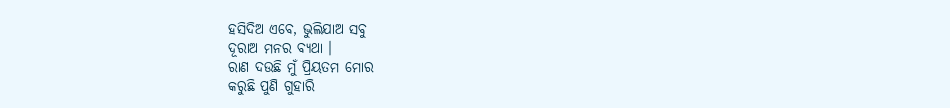ହସିଦିଅ ଏବେ, ଭୁଲିଯାଅ ସବୁ
ଦୂରାଅ ମନର ବ୍ୟଥା ।
ରାଣ ଦଉଛି ମୁଁ ପ୍ରିୟତମ ମୋର
କରୁଛି ପୁଣି ଗୁହାରି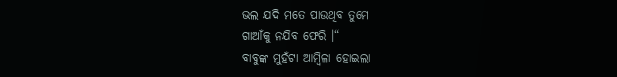ଭଲ ଯଦି ମତେ ପାଉଥିବ ତୁମେ
ଗାଆଁକୁ ନଯିବ ଫେରି ।“
ବାବୁଙ୍କ ମୁହଁଟା ଆମ୍ୱିଳା ହୋଇଲା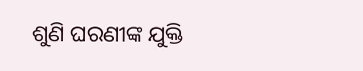ଶୁଣି ଘରଣୀଙ୍କ ଯୁକ୍ତି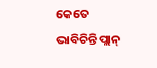କେତେ ଭାବିଚିନ୍ତି ପ୍ଲାନ୍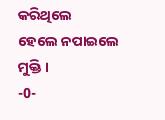କରିଥିଲେ
ହେଲେ ନପାଇଲେ ମୁକ୍ତି ।
-0-